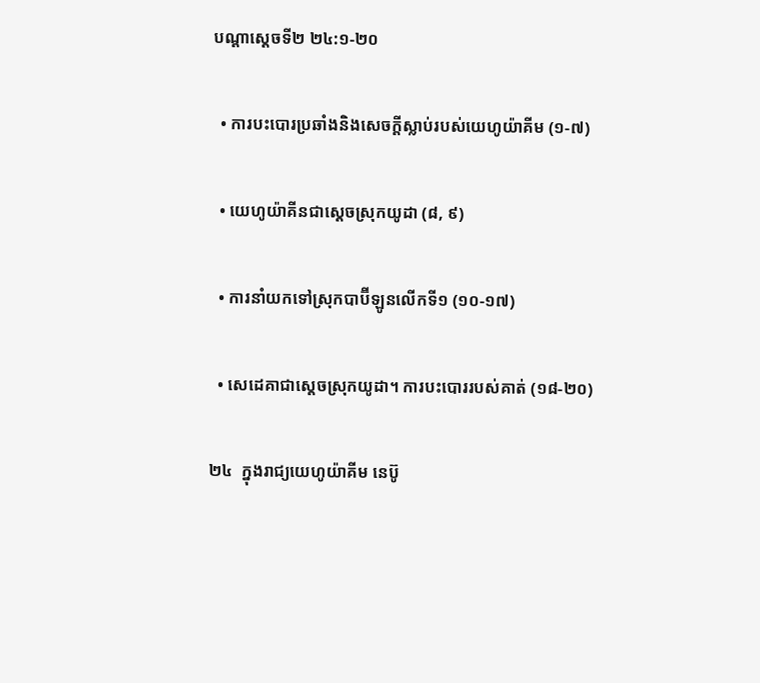បណ្ដាស្ដេចទី២ ២៤:១-២០

  • ការបះបោរប្រឆាំងនិងសេចក្ដីស្លាប់របស់យេហូយ៉ាគីម (១-៧)

  • យេហូយ៉ាគីនជាស្ដេចស្រុកយូដា (៨, ៩)

  • ការនាំយកទៅស្រុកបាប៊ីឡូនលើកទី១ (១០-១៧)

  • សេដេគាជាស្ដេចស្រុកយូដា។ ការបះបោររបស់គាត់ (១៨-២០)

២៤  ក្នុងរាជ្យយេហូយ៉ាគីម នេប៊ូ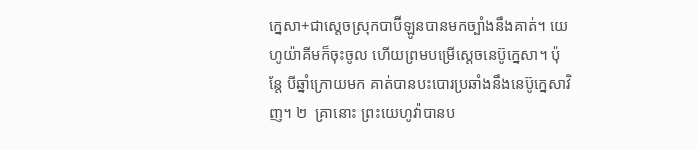ក្នេសា+ជាស្ដេចស្រុកបាប៊ីឡូនបានមកច្បាំងនឹងគាត់។ យេហូយ៉ាគីមក៏ចុះចូល ហើយព្រមបម្រើស្ដេចនេប៊ូក្នេសា។ ប៉ុន្តែ បីឆ្នាំក្រោយមក គាត់បានបះបោរប្រឆាំងនឹងនេប៊ូក្នេសាវិញ។ ២  គ្រានោះ ព្រះយេហូវ៉ាបានប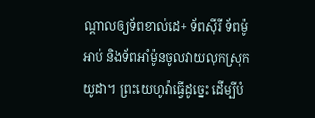ណ្ដាលឲ្យទ័ពខាល់ដេ+ ទ័ពស៊ីរី ទ័ពម៉ូអាប់ និងទ័ពអាំម៉ូនចូលវាយលុកស្រុកយូដា។ ព្រះយេហូវ៉ាធ្វើដូច្នេះ ដើម្បីបំ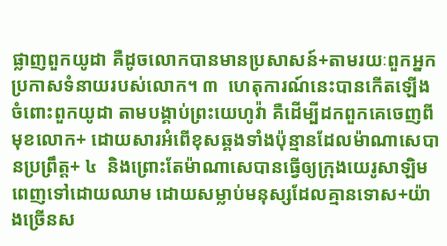ផ្លាញពួកយូដា គឺដូចលោកបានមានប្រសាសន៍+តាមរយៈពួកអ្នកប្រកាសទំនាយរបស់លោក។ ៣  ហេតុការណ៍នេះបានកើតឡើងចំពោះពួកយូដា តាមបង្គាប់ព្រះយេហូវ៉ា គឺដើម្បីដកពួកគេចេញពីមុខលោក+ ដោយសារអំពើខុសឆ្គងទាំងប៉ុន្មានដែលម៉ាណាសេបានប្រព្រឹត្ត+ ៤  និងព្រោះតែម៉ាណាសេបានធ្វើឲ្យក្រុងយេរូសាឡិមពេញទៅដោយឈាម ដោយសម្លាប់មនុស្សដែលគ្មានទោស+យ៉ាងច្រើនស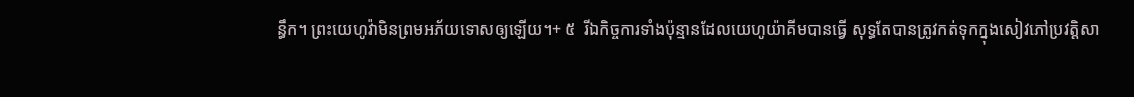ន្ធឹក។ ព្រះយេហូវ៉ាមិនព្រមអភ័យទោសឲ្យឡើយ។+ ៥  រីឯកិច្ចការទាំងប៉ុន្មានដែលយេហូយ៉ាគីមបានធ្វើ សុទ្ធតែបានត្រូវកត់ទុកក្នុងសៀវភៅប្រវត្តិសា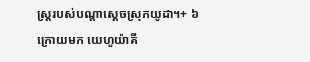ស្ត្ររបស់បណ្ដាស្ដេចស្រុកយូដា។+ ៦  ក្រោយមក យេហូយ៉ាគី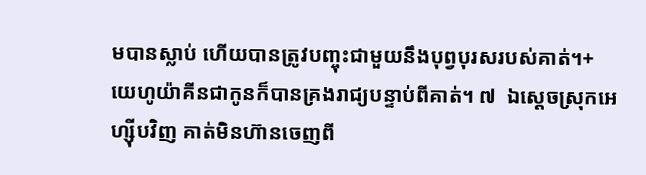មបានស្លាប់ ហើយបានត្រូវបញ្ចុះជាមួយនឹងបុព្វបុរសរបស់គាត់។+ យេហូយ៉ាគីនជាកូនក៏បានគ្រងរាជ្យបន្ទាប់ពីគាត់។ ៧  ឯស្ដេចស្រុកអេហ្ស៊ីបវិញ គាត់មិនហ៊ានចេញពី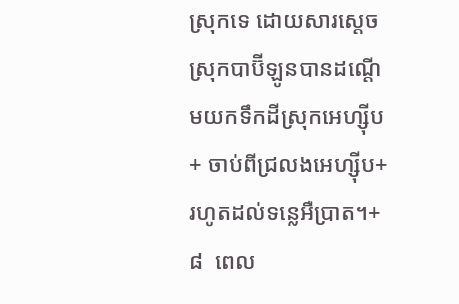ស្រុកទេ ដោយសារស្ដេចស្រុកបាប៊ីឡូនបានដណ្ដើមយកទឹកដីស្រុកអេហ្ស៊ីប+ ចាប់ពីជ្រលងអេហ្ស៊ីប+ រហូតដល់ទន្លេអឺប្រាត។+ ៨  ពេល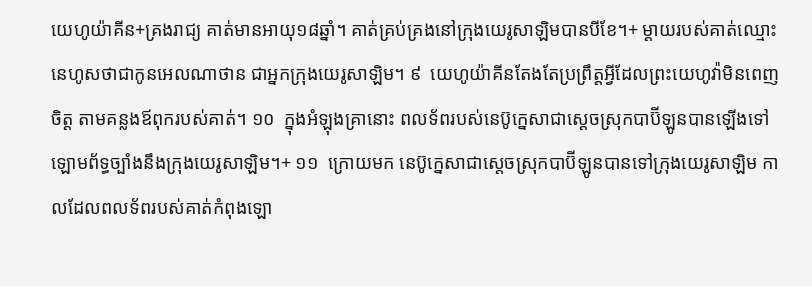យេហូយ៉ាគីន+គ្រងរាជ្យ គាត់មានអាយុ១៨ឆ្នាំ។ គាត់គ្រប់គ្រងនៅក្រុងយេរូសាឡិមបានបីខែ។+ ម្ដាយរបស់គាត់ឈ្មោះនេហូសថាជាកូនអេលណាថាន ជាអ្នកក្រុងយេរូសាឡិម។ ៩  យេហូយ៉ាគីនតែងតែប្រព្រឹត្តអ្វីដែលព្រះយេហូវ៉ាមិនពេញចិត្ត តាមគន្លងឪពុករបស់គាត់។ ១០  ក្នុងអំឡុងគ្រានោះ ពលទ័ពរបស់នេប៊ូក្នេសាជាស្ដេចស្រុកបាប៊ីឡូនបានឡើងទៅឡោមព័ទ្ធច្បាំងនឹងក្រុងយេរូសាឡិម។+ ១១  ក្រោយមក នេប៊ូក្នេសាជាស្ដេចស្រុកបាប៊ីឡូនបានទៅក្រុងយេរូសាឡិម កាលដែលពលទ័ពរបស់គាត់កំពុងឡោ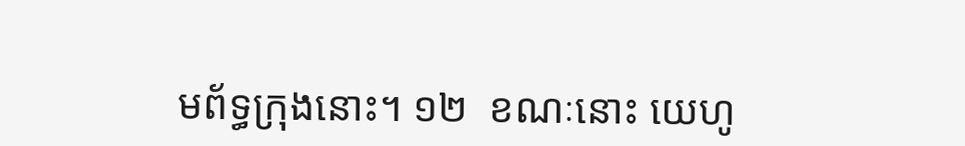មព័ទ្ធក្រុងនោះ។ ១២  ខណៈនោះ យេហូ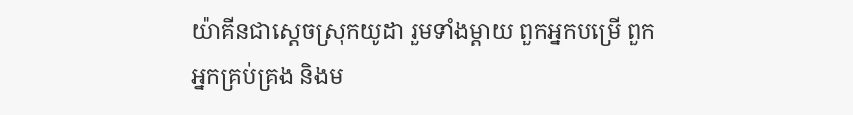យ៉ាគីនជាស្ដេចស្រុកយូដា រួមទាំងម្ដាយ ពួកអ្នកបម្រើ ពួកអ្នកគ្រប់គ្រង និងម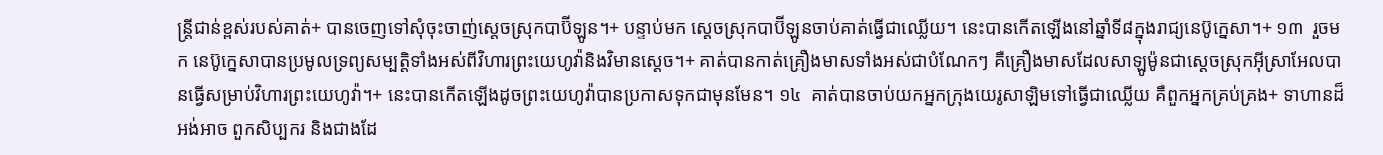ន្ត្រីជាន់ខ្ពស់របស់គាត់+ បានចេញទៅសុំចុះចាញ់ស្ដេចស្រុកបាប៊ីឡូន។+ បន្ទាប់មក ស្ដេចស្រុកបាប៊ីឡូនចាប់គាត់ធ្វើជាឈ្លើយ។ នេះបានកើតឡើងនៅឆ្នាំទី៨ក្នុងរាជ្យនេប៊ូក្នេសា។+ ១៣  រួចមក នេប៊ូក្នេសាបានប្រមូលទ្រព្យសម្បត្តិទាំងអស់ពីវិហារព្រះយេហូវ៉ានិងវិមានស្ដេច។+ គាត់បានកាត់គ្រឿងមាសទាំងអស់ជាបំណែកៗ គឺគ្រឿងមាសដែលសាឡូម៉ូនជាស្ដេចស្រុកអ៊ីស្រាអែលបានធ្វើសម្រាប់វិហារព្រះយេហូវ៉ា។+ នេះបានកើតឡើងដូចព្រះយេហូវ៉ាបានប្រកាសទុកជាមុនមែន។ ១៤  គាត់បានចាប់យកអ្នកក្រុងយេរូសាឡិមទៅធ្វើជាឈ្លើយ គឺពួកអ្នកគ្រប់គ្រង+ ទាហានដ៏អង់អាច ពួកសិប្បករ និងជាងដែ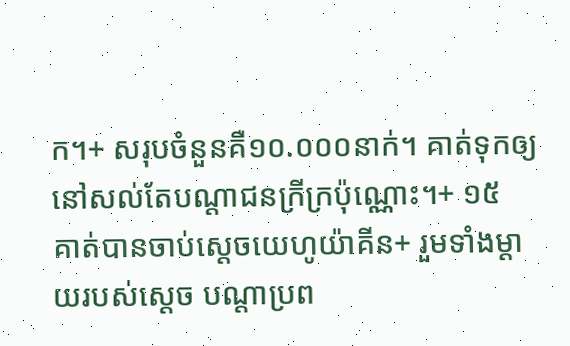ក។+ សរុបចំនួនគឺ១០.០០០នាក់។ គាត់ទុកឲ្យនៅសល់តែបណ្ដាជនក្រីក្រប៉ុណ្ណោះ។+ ១៥  គាត់បានចាប់ស្ដេចយេហូយ៉ាគីន+ រួមទាំងម្ដាយរបស់ស្ដេច បណ្ដាប្រព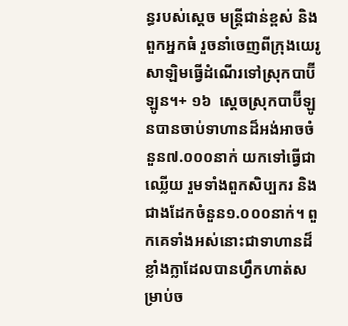ន្ធរបស់ស្ដេច មន្ត្រីជាន់ខ្ពស់ និងពួកអ្នកធំ រួចនាំចេញពីក្រុងយេរូសាឡិមធ្វើដំណើរទៅស្រុកបាប៊ីឡូន។+ ១៦  ស្ដេចស្រុកបាប៊ីឡូនបានចាប់ទាហានដ៏អង់អាចចំនួន៧.០០០នាក់ យកទៅធ្វើជាឈ្លើយ រួមទាំងពួកសិប្បករ និងជាងដែកចំនួន១.០០០នាក់។ ពួកគេទាំងអស់នោះជាទាហានដ៏ខ្លាំងក្លាដែលបានហ្វឹកហាត់សម្រាប់ច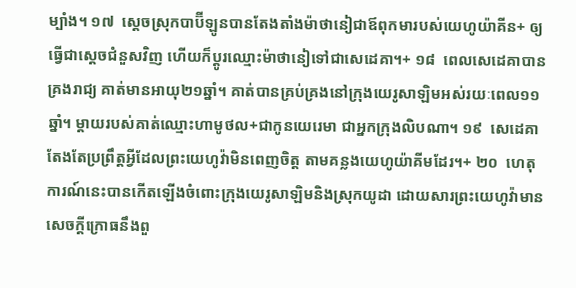ម្បាំង។ ១៧  ស្ដេចស្រុកបាប៊ីឡូនបានតែងតាំងម៉ាថានៀជាឪពុកមារបស់យេហូយ៉ាគីន+ ឲ្យធ្វើជាស្ដេចជំនួសវិញ ហើយក៏ប្ដូរឈ្មោះម៉ាថានៀទៅជាសេដេគា។+ ១៨  ពេលសេដេគាបានគ្រងរាជ្យ គាត់មានអាយុ២១ឆ្នាំ។ គាត់បានគ្រប់គ្រងនៅក្រុងយេរូសាឡិមអស់រយៈពេល១១ឆ្នាំ។ ម្ដាយរបស់គាត់ឈ្មោះហាមូថល+ជាកូនយេរេមា ជាអ្នកក្រុងលិបណា។ ១៩  សេដេគាតែងតែប្រព្រឹត្តអ្វីដែលព្រះយេហូវ៉ាមិនពេញចិត្ត តាមគន្លងយេហូយ៉ាគីមដែរ។+ ២០  ហេតុការណ៍នេះបានកើតឡើងចំពោះក្រុងយេរូសាឡិមនិងស្រុកយូដា ដោយសារព្រះយេហូវ៉ាមានសេចក្ដីក្រោធនឹងពួ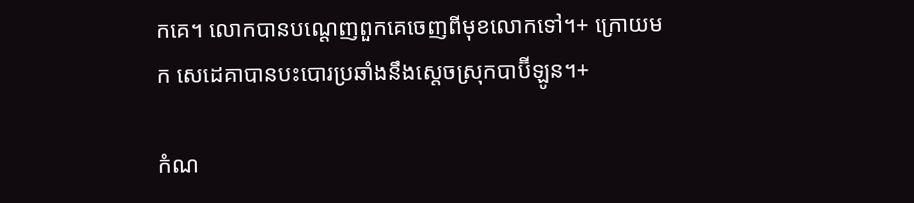កគេ។ លោកបានបណ្ដេញពួកគេចេញពីមុខលោកទៅ។+ ក្រោយមក សេដេគាបានបះបោរប្រឆាំងនឹងស្ដេចស្រុកបាប៊ីឡូន។+

កំណ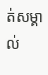ត់សម្គាល់